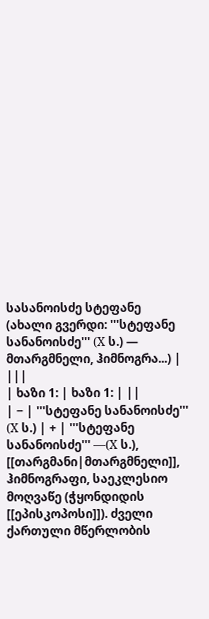სასანოისძე სტეფანე
(ახალი გვერდი: '''სტეფანე სანანოისძე''' (X ს.) — მთარგმნელი, ჰიმნოგრა...) |
|||
| ხაზი 1: | ხაზი 1: | ||
| − | '''სტეფანე სანანოისძე''' (X ს.) | + | '''სტეფანე სანანოისძე''' —(X ს.), [[თარგმანი|მთარგმნელი]], ჰიმნოგრაფი, საეკლესიო მოღვაწე (ჭყონდიდის [[ეპისკოპოსი]]). ძველი ქართული მწერლობის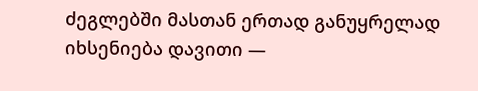ძეგლებში მასთან ერთად განუყრელად იხსენიება დავითი —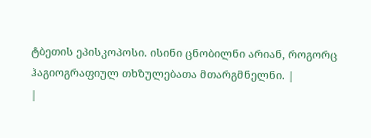ტბეთის ეპისკოპოსი. ისინი ცნობილნი არიან, როგორც ჰაგიოგრაფიულ თხზულებათა მთარგმნელნი. |
|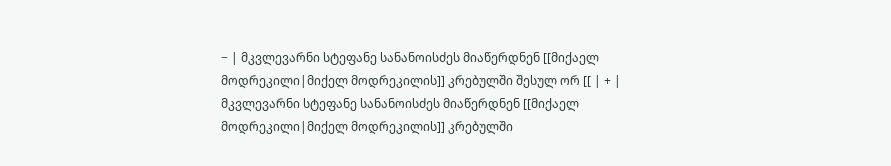− | მკვლევარნი სტეფანე სანანოისძეს მიაწერდნენ [[მიქაელ მოდრეკილი|მიქელ მოდრეკილის]] კრებულში შესულ ორ [[ | + | მკვლევარნი სტეფანე სანანოისძეს მიაწერდნენ [[მიქაელ მოდრეკილი|მიქელ მოდრეკილის]] კრებულში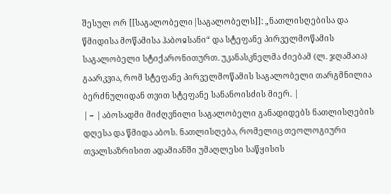შესულ ორ [[საგალობელი|საგალობელს]]: „ნათლისღებისა და წმიდისა მოწამისა ჰაბოჲსანი“ და სტეფანე პირველმოწამის საგალობელი სტიქარონითურთ. უკანასკნელმა ძიებამ (ლ. ჯღამაია) გაარკვია, რომ სტეფანე პირველმოწამის საგალობელი თარგმნილია ბერძნულიდან თვით სტეფანე სანანოისძის მიერ. |
| − | აბოსადმი მიძღვნილი საგალობელი განადიდებს ნათლისღების დღესა და წმიდა აბოს. ნათლისღება, რომელიც თეოლოგიური თვალსაზრისით ადამიანში უმაღლესი საწყისის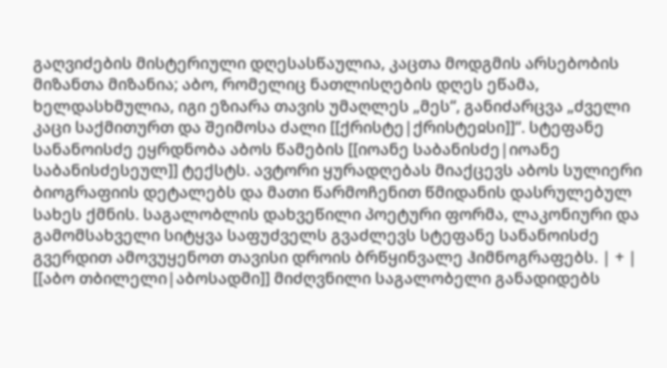გაღვიძების მისტერიული დღესასწაულია, კაცთა მოდგმის არსებობის მიზანთა მიზანია; აბო, რომელიც ნათლისღების დღეს ეწამა, ხელდასხმულია, იგი ეზიარა თავის უმაღლეს „მეს“, განიძარცვა „ძველი კაცი საქმითურთ და შეიმოსა ძალი [[ქრისტე|ქრისტეჲსი]]“. სტეფანე სანანოისძე ეყრდნობა აბოს წამების [[იოანე საბანისძე|იოანე საბანისძესეულ]] ტექსტს. ავტორი ყურადღებას მიაქცევს აბოს სულიერი ბიოგრაფიის დეტალებს და მათი წარმოჩენით წმიდანის დასრულებულ სახეს ქმნის. საგალობლის დახვეწილი პოეტური ფორმა, ლაკონიური და გამომსახველი სიტყვა საფუძველს გვაძლევს სტეფანე სანანოისძე გვერდით ამოვუყენოთ თავისი დროის ბრწყინვალე ჰიმნოგრაფებს. | + | [[აბო თბილელი|აბოსადმი]] მიძღვნილი საგალობელი განადიდებს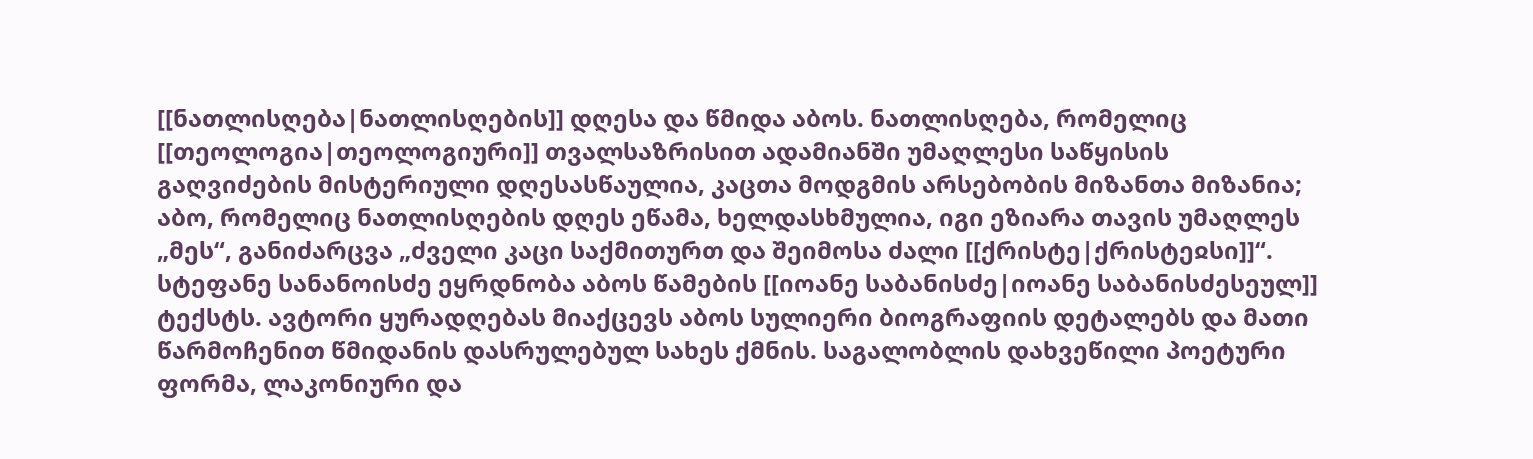[[ნათლისღება|ნათლისღების]] დღესა და წმიდა აბოს. ნათლისღება, რომელიც [[თეოლოგია|თეოლოგიური]] თვალსაზრისით ადამიანში უმაღლესი საწყისის გაღვიძების მისტერიული დღესასწაულია, კაცთა მოდგმის არსებობის მიზანთა მიზანია; აბო, რომელიც ნათლისღების დღეს ეწამა, ხელდასხმულია, იგი ეზიარა თავის უმაღლეს „მეს“, განიძარცვა „ძველი კაცი საქმითურთ და შეიმოსა ძალი [[ქრისტე|ქრისტეჲსი]]“. სტეფანე სანანოისძე ეყრდნობა აბოს წამების [[იოანე საბანისძე|იოანე საბანისძესეულ]] ტექსტს. ავტორი ყურადღებას მიაქცევს აბოს სულიერი ბიოგრაფიის დეტალებს და მათი წარმოჩენით წმიდანის დასრულებულ სახეს ქმნის. საგალობლის დახვეწილი პოეტური ფორმა, ლაკონიური და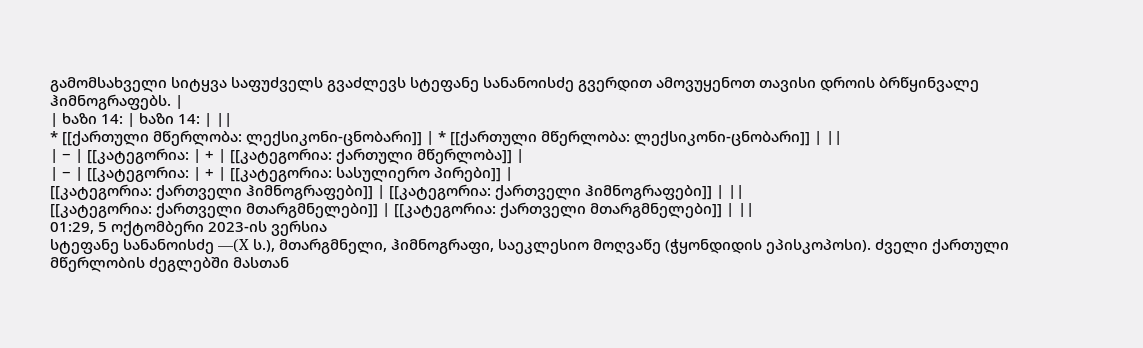გამომსახველი სიტყვა საფუძველს გვაძლევს სტეფანე სანანოისძე გვერდით ამოვუყენოთ თავისი დროის ბრწყინვალე ჰიმნოგრაფებს. |
| ხაზი 14: | ხაზი 14: | ||
* [[ქართული მწერლობა: ლექსიკონი-ცნობარი]] | * [[ქართული მწერლობა: ლექსიკონი-ცნობარი]] | ||
| − | [[კატეგორია: | + | [[კატეგორია: ქართული მწერლობა]] |
| − | [[კატეგორია: | + | [[კატეგორია: სასულიერო პირები]] |
[[კატეგორია: ქართველი ჰიმნოგრაფები]] | [[კატეგორია: ქართველი ჰიმნოგრაფები]] | ||
[[კატეგორია: ქართველი მთარგმნელები]] | [[კატეგორია: ქართველი მთარგმნელები]] | ||
01:29, 5 ოქტომბერი 2023-ის ვერსია
სტეფანე სანანოისძე —(X ს.), მთარგმნელი, ჰიმნოგრაფი, საეკლესიო მოღვაწე (ჭყონდიდის ეპისკოპოსი). ძველი ქართული მწერლობის ძეგლებში მასთან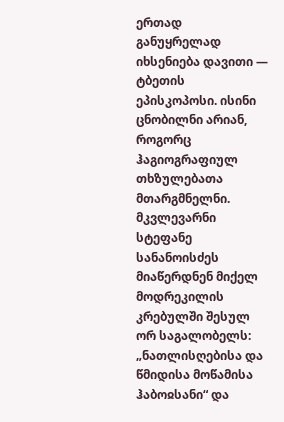ერთად განუყრელად იხსენიება დავითი — ტბეთის ეპისკოპოსი. ისინი ცნობილნი არიან, როგორც ჰაგიოგრაფიულ თხზულებათა მთარგმნელნი.
მკვლევარნი სტეფანე სანანოისძეს მიაწერდნენ მიქელ მოდრეკილის კრებულში შესულ ორ საგალობელს: „ნათლისღებისა და წმიდისა მოწამისა ჰაბოჲსანი“ და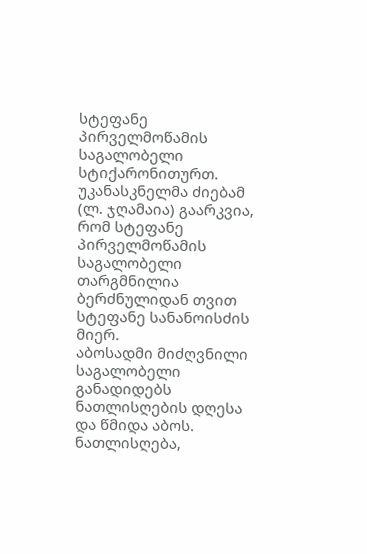სტეფანე პირველმოწამის საგალობელი სტიქარონითურთ. უკანასკნელმა ძიებამ (ლ. ჯღამაია) გაარკვია, რომ სტეფანე პირველმოწამის საგალობელი თარგმნილია ბერძნულიდან თვით სტეფანე სანანოისძის მიერ.
აბოსადმი მიძღვნილი საგალობელი განადიდებს ნათლისღების დღესა და წმიდა აბოს. ნათლისღება,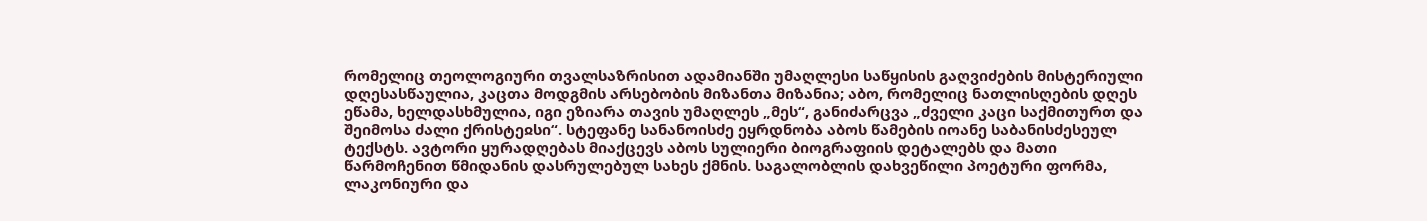რომელიც თეოლოგიური თვალსაზრისით ადამიანში უმაღლესი საწყისის გაღვიძების მისტერიული დღესასწაულია, კაცთა მოდგმის არსებობის მიზანთა მიზანია; აბო, რომელიც ნათლისღების დღეს ეწამა, ხელდასხმულია, იგი ეზიარა თავის უმაღლეს „მეს“, განიძარცვა „ძველი კაცი საქმითურთ და შეიმოსა ძალი ქრისტეჲსი“. სტეფანე სანანოისძე ეყრდნობა აბოს წამების იოანე საბანისძესეულ ტექსტს. ავტორი ყურადღებას მიაქცევს აბოს სულიერი ბიოგრაფიის დეტალებს და მათი წარმოჩენით წმიდანის დასრულებულ სახეს ქმნის. საგალობლის დახვეწილი პოეტური ფორმა, ლაკონიური და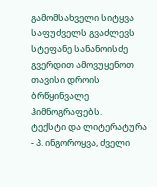გამომსახველი სიტყვა საფუძველს გვაძლევს სტეფანე სანანოისძე გვერდით ამოვუყენოთ თავისი დროის ბრწყინვალე ჰიმნოგრაფებს.
ტექსტი და ლიტერატურა
- პ. ინგოროყვა, ძველი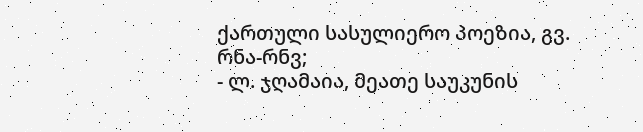ქართული სასულიერო პოეზია, გვ. რნა-რნვ;
- ლ. ჯღამაია, მეათე საუკუნის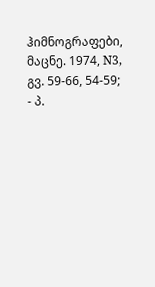ჰიმნოგრაფები, მაცნე. 1974, N3, გვ. 59-66, 54-59;
- პ.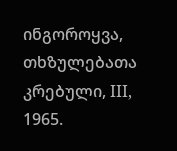ინგოროყვა, თხზულებათა კრებული, III, 1965.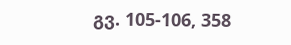გვ. 105-106, 358